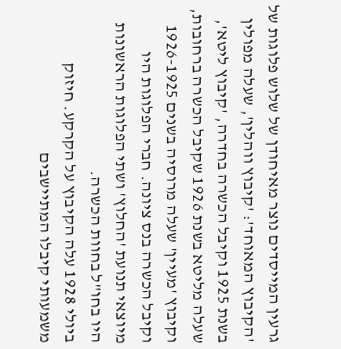גרעין המייסדים נוצר מאיחודן של שלוש פלוגות של 'הקיבוץ המאוחד': 'קיבוץ ווהלין', שעלה מפולין בשנת 1925 וקיבל הכשרה בחדרה, 'קיבוץ ליטא', שעלה מליטא בשנת 1926 שקיבל הכשרה ברחובות, וקיבוץ 'מעיין' שעלה מרוסיה בשנים 1926-1925 וקיבל הכשרה בנס ציונה. חברי הפלוגות היו מיוצאי תנועת 'החלוץ' ושתי הפלוגות הראשונות היו בחו"ל בחוות הכשרה.
ביולי 1928 עלה הקיבוץ על הקרקע. חיזוק משמעותי קיבלו המתיישבים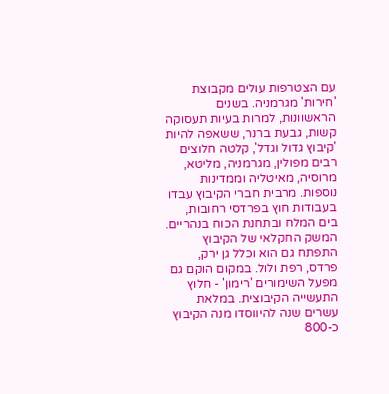עם הצטרפות עולים מקבוצת 'חירות' מגרמניה. בשנים הראשוונות, למרות בעיות תעסוקה קשות, גבעת ברנר, ששאפה להיות 'קיבוץ גדול וגדל', קלטה חלוצים רבים מפולין, מגרמניה, מליטא, מרוסיה, מאיטליה וממדינות נוספות. מרבית חברי הקיבוץ עבדו בעבודות חוץ בפרדסי רחובות, בים המלח ובתחנת הכוח בנהריים. המשק החקלאי של הקיבוץ התפתח גם הוא וכלל גן ירק, פרדס, רפת ולול. במקום הוקם גם מפעל השימורים 'רימון' - חלוץ התעשייה הקיבוצית. במלאת עשרים שנה להיווסדו מנה הקיבוץ כ-800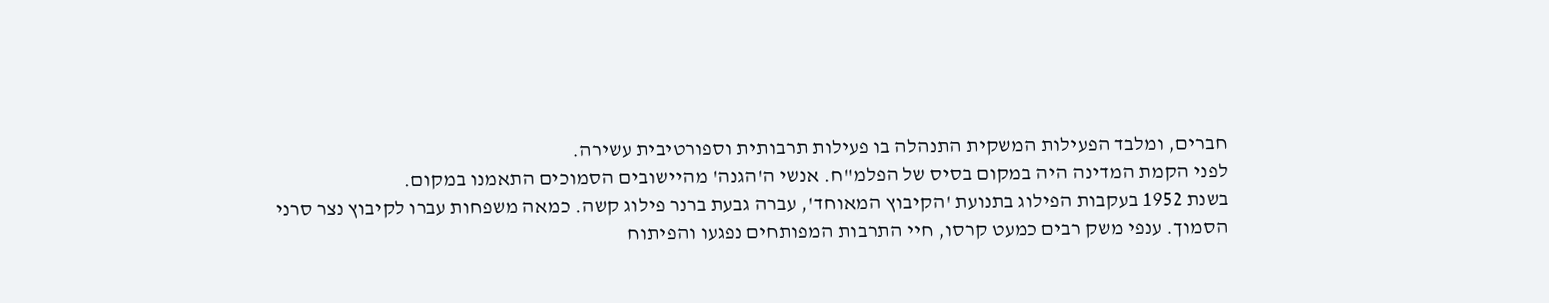חברים, ומלבד הפעילות המשקית התנהלה בו פעילות תרבותית וספורטיבית עשירה.
לפני הקמת המדינה היה במקום בסיס של הפלמ"ח. אנשי ה'הגנה' מהיישובים הסמוכים התאמנו במקום.
בשנת 1952 בעקבות הפילוג בתנועת 'הקיבוץ המאוחד', עברה גבעת ברנר פילוג קשה. כמאה משפחות עברו לקיבוץ נצר סרני הסמוך. ענפי משק רבים כמעט קרסו, חיי התרבות המפותחים נפגעו והפיתוח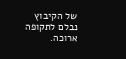של הקיבוץ נבלם לתקופה ארוכה.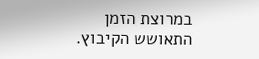במרוצת הזמן התאושש הקיבוץ.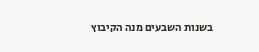בשנות השבעים מנה הקיבוץ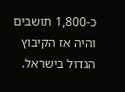כ-1,800 תושבים והיה אז הקיבוץ הגדול בישראל.